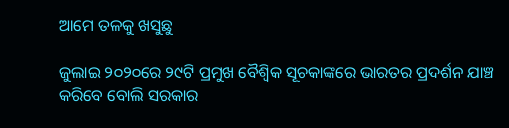ଆମେ ତଳକୁ ଖସୁଛୁ

ଜୁଲାଇ ୨୦୨୦ରେ ୨୯ଟି ପ୍ରମୁଖ ବୈଶ୍ୱିକ ସୂଚକାଙ୍କରେ ଭାରତର ପ୍ରଦର୍ଶନ ଯାଞ୍ଚ କରିବେ ବୋଲି ସରକାର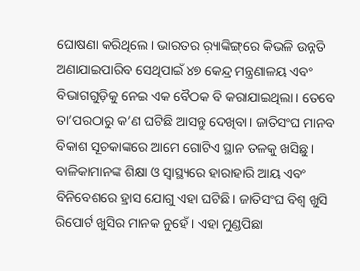ଘୋଷଣା କରିଥିଲେ। ଭାରତର ର଼୍ୟାଙ୍କିଙ୍ଗ୍‌ରେ କିଭଳି ଉନ୍ନତି ଅଣାଯାଇପାରିବ ସେଥିପାଇଁ ୪୭ କେନ୍ଦ୍ର ମନ୍ତ୍ରଣାଳୟ ଏବଂ ବିଭାଗଗୁଡ଼ିକୁ ନେଇ ଏକ ବୈଠକ ବି କରାଯାଇଥିଲା। ତେବେ ତା’ପରଠାରୁ କ’ଣ ଘଟିଛି ଆସନ୍ତୁ ଦେଖିବା। ଜାତିସଂଘ ମାନବ ବିକାଶ ସୂଚକାଙ୍କରେ ଆମେ ଗୋଟିଏ ସ୍ଥାନ ତଳକୁ ଖସିଛୁ। ବାଳିକାମାନଙ୍କ ଶିକ୍ଷା ଓ ସ୍ବାସ୍ଥ୍ୟରେ ହାରାହାରି ଆୟ ଏବଂ ବିନିବେଶରେ ହ୍ରାସ ଯୋଗୁ ଏହା ଘଟିଛି। ଜାତିସଂଘ ବିଶ୍ୱ ଖୁସି ରିପୋର୍ଟ ଖୁସିର ମାନକ ନୁହେଁ। ଏହା ମୁଣ୍ଡପିଛା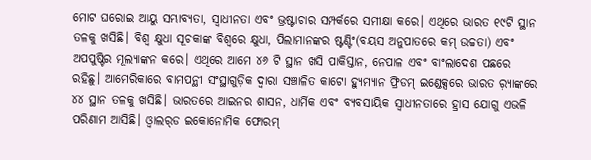ମୋଟ ଘରୋଇ ଆୟୁ ସମ୍ଭାବ୍ୟତା, ସ୍ବାଧୀନତା ଏବଂ ଭ୍ରଷ୍ଟାଚାର ସମ୍ପର୍କରେ ସମୀକ୍ଷା କରେ। ଏଥିରେ ଭାରତ ୧୯ଟି ସ୍ଥାନ ତଳକୁ ଖସିଛି। ବିଶ୍ୱ କ୍ଷୁଧା ସୂଚକାଙ୍କ ବିଶ୍ୱରେ କ୍ଷୁଧା, ପିଲାମାନଙ୍କର ଷ୍ଟଣ୍ଟିଂ(ବୟସ ଅନୁପାତରେ କମ୍‌ ଉଚ୍ଚତା) ଏବଂ ଅପପୁଷ୍ଟିର ମୂଲ୍ୟାଙ୍କନ କରେ। ଏଥିରେ ଆମେ ୪୬ ଟି ସ୍ଥାନ ଖସି ପାକିସ୍ତାନ, ନେପାଳ ଏବଂ ବାଂଲାଦେଶ ପଛରେ ରହିଛୁ। ଆମେରିକାରେ ବାମପନ୍ଥୀ ସଂସ୍ଥାଗୁଡ଼ିକ ଦ୍ୱାରା ସଞ୍ଚାଳିତ କାଟୋ ହ୍ୟୁମ୍ୟାନ ଫ୍ରିଡମ୍‌ ଇଣ୍ଡେକ୍ସରେ ଭାରତ ର଼୍ୟାଙ୍କରେ ୪୪ ସ୍ଥାନ ତଳକୁ ଖସିଛି। ଭାରତରେ ଆଇନର ଶାସନ, ଧାର୍ମିକ ଏବଂ ବ୍ୟବସାୟିକ ସ୍ବାଧୀନତାରେ ହ୍ରାସ ଯୋଗୁ ଏଭଳି ପରିଣାମ ଆସିଛି। ଓ୍ବାଲର୍‌ଡ ଇକୋନୋମିକ ଫୋରମ୍‌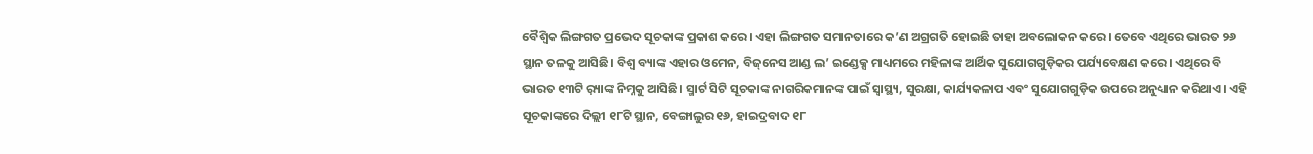ବୈଶ୍ୱିକ ଲିଙ୍ଗଗତ ପ୍ରଭେଦ ସୂଚକାଙ୍କ ପ୍ରକାଶ କରେ। ଏହା ଲିଙ୍ଗଗତ ସମାନତାରେ କ’ଣ ଅଗ୍ରଗତି ହୋଇଛି ତାହା ଅବଲୋକନ କରେ। ତେବେ ଏଥିରେ ଭାରତ ୨୬ ସ୍ଥାନ ତଳକୁ ଆସିଛି। ବିଶ୍ୱ ବ୍ୟାଙ୍କ ଏହାର ଓମେନ, ବିଜ୍‌ନେସ ଆଣ୍ଡ ଲ’ ଇଣ୍ଡେକ୍ସ ମାଧ୍ୟମରେ ମହିଳାଙ୍କ ଆର୍ଥିକ ସୁଯୋଗଗୁଡ଼ିକର ପର୍ଯ୍ୟବେକ୍ଷଣ କରେ। ଏଥିରେ ବି ଭାରତ ୧୩ଟି ର଼୍ୟାଙ୍କ ନିମ୍ନକୁ ଆସିଛି। ସ୍ମାର୍ଟ ସିଟି ସୂଚକାଙ୍କ ନାଗରିକମାନଙ୍କ ପାଇଁ ସ୍ବାସ୍ଥ୍ୟ, ସୁରକ୍ଷା, କାର୍ଯ୍ୟକଳାପ ଏବଂ ସୁଯୋଗଗୁଡ଼ିକ ଉପରେ ଅନୁଧ୍ୟାନ କରିଥାଏ। ଏହି ସୂଚକାଙ୍କରେ ଦିଲ୍ଲୀ ୧୮ଟି ସ୍ଥାନ, ବେଙ୍ଗାଲୁର ୧୬, ହାଇଦ୍ରବାଦ ୧୮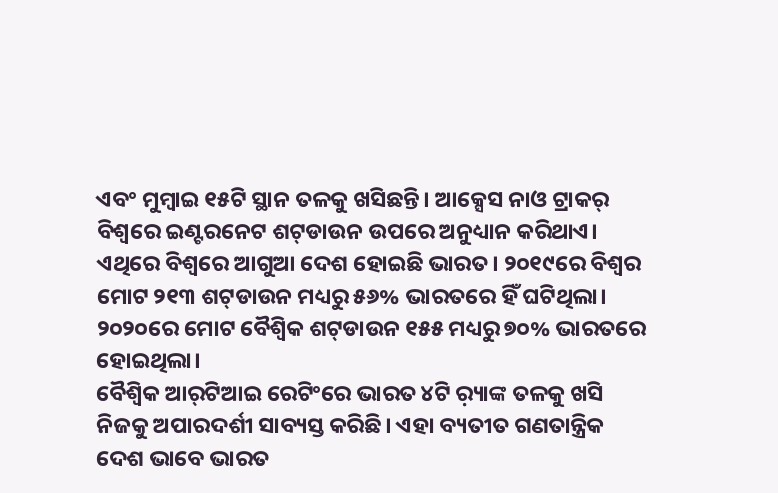ଏବଂ ମୁମ୍ବାଇ ୧୫ଟି ସ୍ଥାନ ତଳକୁ ଖସିଛନ୍ତି। ଆକ୍ସେସ ନାଓ ଟ୍ରାକର୍‌ ବିଶ୍ୱରେ ଇଣ୍ଟରନେଟ ଶଟ୍‌ଡାଉନ ଉପରେ ଅନୁଧ୍ୟାନ କରିଥାଏ। ଏଥିରେ ବିଶ୍ୱରେ ଆଗୁଆ ଦେଶ ହୋଇଛି ଭାରତ। ୨୦୧୯ରେ ବିଶ୍ୱର ମୋଟ ୨୧୩ ଶଟ୍‌ଡାଉନ ମଧ୍ୟରୁ ୫୬% ଭାରତରେ ହିଁ ଘଟିଥିଲା। ୨୦୨୦ରେ ମୋଟ ବୈଶ୍ୱିକ ଶଟ୍‌ଡାଉନ ୧୫୫ ମଧ୍ୟରୁ ୭୦% ଭାରତରେ ହୋଇଥିଲା।
ବୈଶ୍ୱିକ ଆର୍‌ଟିଆଇ ରେଟିଂରେ ଭାରତ ୪ଟି ର଼୍ୟାଙ୍କ ତଳକୁ ଖସି ନିଜକୁ ଅପାରଦର୍ଶୀ ସାବ୍ୟସ୍ତ କରିଛି। ଏହା ବ୍ୟତୀତ ଗଣତାନ୍ତ୍ରିକ ଦେଶ ଭାବେ ଭାରତ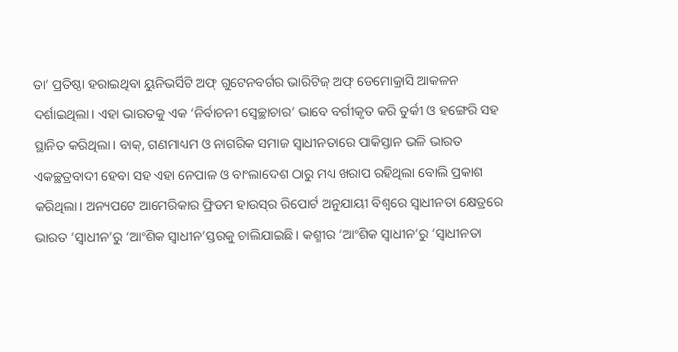ତା’ ପ୍ରତିଷ୍ଠା ହରାଇଥିବା ୟୁନିଭର୍ସିଟି ଅଫ୍‌ ଗୁଟେନବର୍ଗର ଭାରିଟିଜ୍‌ ଅଫ୍‌ ଡେମୋକ୍ରାସି ଆକଳନ ଦର୍ଶାଇଥିଲା। ଏହା ଭାରତକୁ ଏକ ‘ନିର୍ବାଚନୀ ସ୍ବେଚ୍ଛାଚାର’ ଭାବେ ବର୍ଗୀକୃତ କରି ତୁର୍କୀ ଓ ହଙ୍ଗେରି ସହ ସ୍ଥାନିତ କରିଥିଲା। ବାକ୍‌, ଗଣମାଧ୍ୟମ ଓ ନାଗରିକ ସମାଜ ସ୍ବାଧୀନତାରେ ପାକିସ୍ତାନ ଭଳି ଭାରତ ଏକଚ୍ଛତ୍ରବାଦୀ ହେବା ସହ ଏହା ନେପାଳ ଓ ବାଂଲାଦେଶ ଠାରୁ ମଧ୍ୟ ଖରାପ ରହିଥିଲା ବୋଲି ପ୍ରକାଶ କରିଥିଲା। ଅନ୍ୟପଟେ ଆମେରିକାର ଫ୍ରିଡମ ହାଉସ୍‌ର ରିପୋର୍ଟ ଅନୁଯାୟୀ ବିଶ୍ୱରେ ସ୍ବାଧୀନତା କ୍ଷେତ୍ରରେ ଭାରତ ‘ସ୍ବାଧୀନ’ରୁ ‘ଆଂଶିକ ସ୍ବାଧୀନ’ସ୍ତରକୁ ଚାଲିଯାଇଛି। କଶ୍ମୀର ‘ଆଂଶିକ ସ୍ବାଧୀନ’ରୁ ‘ସ୍ବାଧୀନତା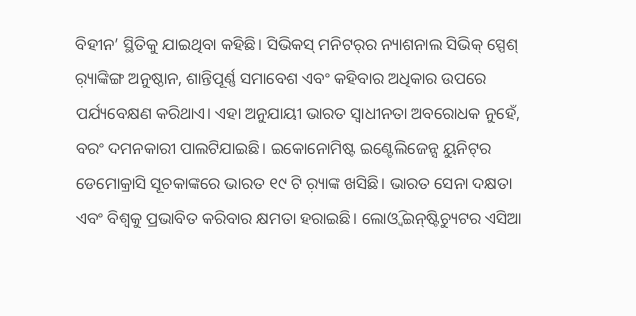ବିହୀନ’ ସ୍ଥିତିକୁ ଯାଇଥିବା କହିଛି। ସିଭିକସ୍‌ ମନିଟର୍‌ର ନ୍ୟାଶନାଲ ସିଭିକ୍‌ ସ୍ପେଶ୍‌ ର଼୍ୟାଙ୍କିଙ୍ଗ ଅନୁଷ୍ଠାନ, ଶାନ୍ତିପୂର୍ଣ୍ଣ ସମାବେଶ ଏବଂ କହିବାର ଅଧିକାର ଉପରେ ପର୍ଯ୍ୟବେକ୍ଷଣ କରିଥାଏ। ଏହା ଅନୁଯାୟୀ ଭାରତ ସ୍ବାଧୀନତା ଅବରୋଧକ ନୁହେଁ, ବରଂ ଦମନକାରୀ ପାଲଟିଯାଇଛି। ଇକୋନୋମିଷ୍ଟ ଇଣ୍ଟେଲିଜେନ୍ସ ୟୁନିଟ୍‌ର ଡେମୋକ୍ରାସି ସୂଚକାଙ୍କରେ ଭାରତ ୧୯ ଟି ର଼୍ୟାଙ୍କ ଖସିଛି। ଭାରତ ସେନା ଦକ୍ଷତା ଏବଂ ବିଶ୍ୱକୁ ପ୍ରଭାବିତ କରିବାର କ୍ଷମତା ହରାଇଛି। ଲୋଓ୍ବି ଇନ୍‌ଷ୍ଟିଚ୍ୟୁଟର ଏସିଆ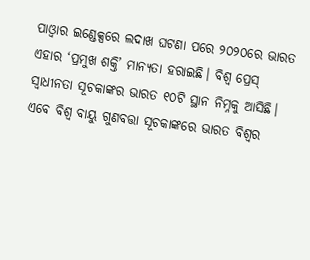ପାଓ୍ବାର ଇଣ୍ଡେକ୍ସରେ ଲଦାଖ ଘଟଣା ପରେ ୨୦୨୦ରେ ଭାରତ ଏହାର ‘ପ୍ରମୁଖ ଶକ୍ତି’ ମାନ୍ୟତା ହରାଇଛି। ବିଶ୍ୱ ପ୍ରେସ୍‌ ସ୍ବାଧୀନତା ସୂଚକାଙ୍କର ଭାରତ ୧୦ଟି ସ୍ଥାନ ନିମ୍ନକୁ ଆସିଛି। ଏବେ ବିଶ୍ୱ ବାୟୁ ଗୁଣବତ୍ତା ସୂଚକାଙ୍କରେ ଭାରତ ବିଶ୍ୱର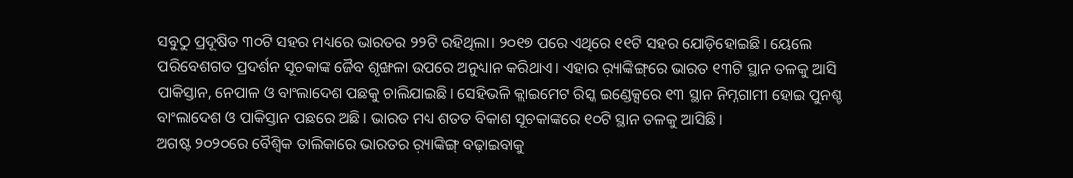ସବୁଠୁ ପ୍ରଦୂଷିତ ୩୦ଟି ସହର ମଧ୍ୟରେ ଭାରତର ୨୨ଟି ରହିଥିଲା। ୨୦୧୭ ପରେ ଏଥିରେ ୧୧ଟି ସହର ଯୋଡ଼ିହୋଇଛି। ୟେଲେ ପରିବେଶଗତ ପ୍ରଦର୍ଶନ ସୂଚକାଙ୍କ ଜୈବ ଶୃଙ୍ଖଳା ଉପରେ ଅନୁଧ୍ୟାନ କରିଥାଏ। ଏହାର ର଼୍ୟାଙ୍କିଙ୍ଗ୍‌ରେ ଭାରତ ୧୩ଟି ସ୍ଥାନ ତଳକୁ ଆସି ପାକିସ୍ତାନ, ନେପାଳ ଓ ବାଂଲାଦେଶ ପଛକୁ ଚାଲିଯାଇଛି। ସେହିଭଳି କ୍ଲାଇମେଟ ରିସ୍କ ଇଣ୍ଡେକ୍ସରେ ୧୩ ସ୍ଥାନ ନିମ୍ନଗାମୀ ହୋଇ ପୁନଶ୍ଚ ବାଂଲାଦେଶ ଓ ପାକିସ୍ତାନ ପଛରେ ଅଛି। ଭାରତ ମଧ୍ୟ ଶତତ ବିକାଶ ସୂଚକାଙ୍କରେ ୧୦ଟି ସ୍ଥାନ ତଳକୁ ଆସିଛି।
ଅଗଷ୍ଟ ୨୦୨୦ରେ ବୈଶ୍ୱିକ ତାଲିକାରେ ଭାରତର ର଼୍ୟାଙ୍କିଙ୍ଗ୍‌ ବଢ଼ାଇବାକୁ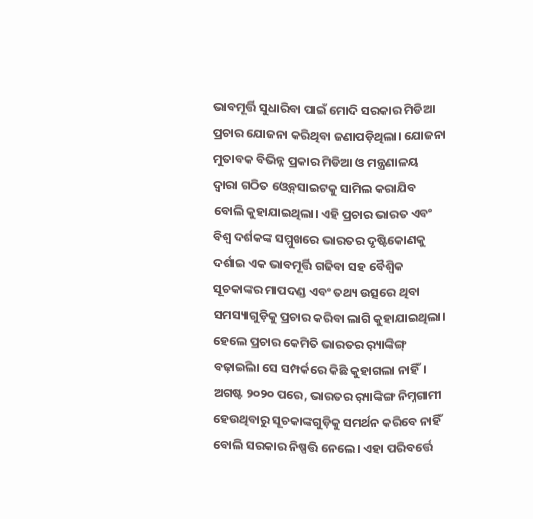ଭାବମୂର୍ତ୍ତି ସୁଧାରିବା ପାଇଁ ମୋଦି ସରକାର ମିଡିଆ ପ୍ରଚାର ଯୋଜନା କରିଥିବା ଜଣାପଡ଼ିଥିଲା। ଯୋଜନା ମୁତାବକ ବିଭିନ୍ନ ପ୍ରକାର ମିଡିଆ ଓ ମନ୍ତ୍ରଣାଳୟ ଦ୍ୱାରା ଗଠିତ ଓ୍ବେବ୍‌ସାଇଟକୁ ସାମିଲ କରାଯିବ ବୋଲି କୁହାଯାଇଥିଲା। ଏହି ପ୍ରଚାର ଭାରତ ଏବଂ ବିଶ୍ୱ ଦର୍ଶକଙ୍କ ସମ୍ମୁଖରେ ଭାରତର ଦୃଷ୍ଟିକୋଣକୁ ଦର୍ଶାଇ ଏକ ଭାବମୂର୍ତ୍ତି ଗଢିବା ସହ ବୈଶ୍ୱିକ ସୂଚକାଙ୍କର ମାପଦଣ୍ଡ ଏବଂ ତଥ୍ୟ ଉତ୍ସରେ ଥିବା ସମସ୍ୟାଗୁଡ଼ିକୁ ପ୍ରଚାର କରିବା ଲାଗି କୁହାଯାଇଥିଲା। ହେଲେ ପ୍ରଚାର କେମିତି ଭାରତର ର଼୍ୟାଙ୍କିଙ୍ଗ୍‌ ବଢ଼ାଇିଲା ସେ ସମ୍ପର୍କରେ କିଛି କୁହାଗଲା ନାହିଁ। ଅଗଷ୍ଟ ୨୦୨୦ ପରେ, ଭାରତର ର଼୍ୟାଙ୍କିଙ୍ଗ ନିମ୍ନଗାମୀ ହେଉଥିବାରୁ ସୂଚକାଙ୍କଗୁଡ଼ିକୁ ସମର୍ଥନ କରିବେ ନାହିଁ ବୋଲି ସରକାର ନିଷ୍ପତ୍ତି ନେଲେ। ଏହା ପରିବର୍ତ୍ତେ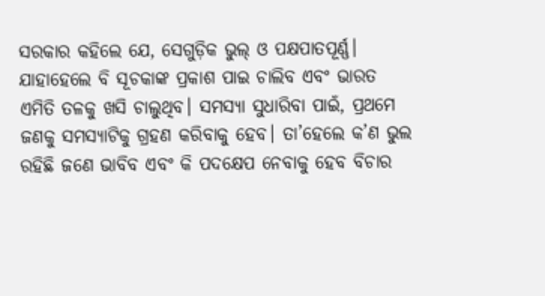ସରକାର କହିଲେ ଯେ, ସେଗୁଡ଼ିକ ଭୁଲ୍‌ ଓ ପକ୍ଷପାତପୂର୍ଣ୍ଣ। ଯାହାହେଲେ ବି ସୂଚକାଙ୍କ ପ୍ରକାଶ ପାଇ ଚାଲିବ ଏବଂ ଭାରତ ଏମିତି ତଳକୁ ଖସି ଚାଲୁଥିବ। ସମସ୍ୟା ସୁଧାରିବା ପାଇଁ, ପ୍ରଥମେ ଜଣକୁ ସମସ୍ୟାଟିକୁ ଗ୍ରହଣ କରିବାକୁ ହେବ। ତା’ହେଲେ କ’ଣ ଭୁଲ ରହିଛି ଜଣେ ଭାବିବ ଏବଂ କି ପଦକ୍ଷେପ ନେବାକୁ ହେବ ବିଚାର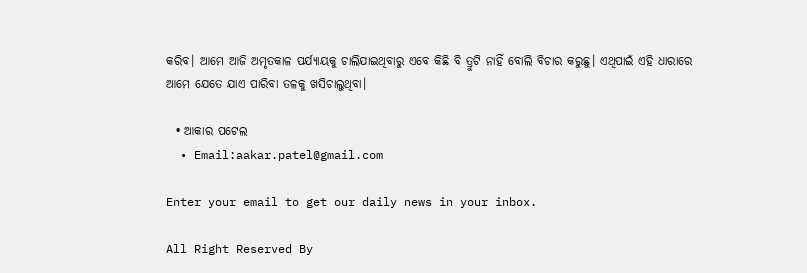କରିବ। ଆମେ ଆଜି ଅମୃତକାଳ ପର୍ଯ୍ୟାୟକୁ ଚାଲିଯାଇଥିବାରୁ ଏବେ କିଛି ବି ତ୍ରୁଟି ନାହିଁ ବୋଲି ବିଚାର କରୁଛୁ। ଏଥିପାଇଁ ଏହି ଧାରାରେ ଆମେ ଯେତେ ଯାଏ ପାରିବା ତଳକୁ ଖସିଚାଲୁଥିବା।

  • ଆକାର ପଟେଲ
  • Email:aakar.patel@gmail.com

Enter your email to get our daily news in your inbox.

All Right Reserved By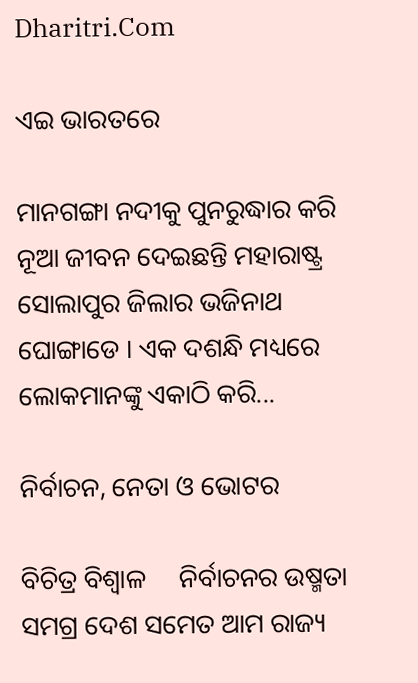Dharitri.Com

ଏଇ ଭାରତରେ

ମାନଗଙ୍ଗା ନଦୀକୁ ପୁନରୁଦ୍ଧାର କରି ନୂଆ ଜୀବନ ଦେଇଛନ୍ତି ମହାରାଷ୍ଟ୍ର ସୋଲାପୁର ଜିଲାର ଭଜିନାଥ ଘୋଙ୍ଗାଡେ । ଏକ ଦଶନ୍ଧି ମଧ୍ୟରେ ଲୋକମାନଙ୍କୁ ଏକାଠି କରି...

ନିର୍ବାଚନ, ନେତା ଓ ଭୋଟର

ବିଚିତ୍ର ବିଶ୍ୱାଳ     ନିର୍ବାଚନର ଉଷ୍ମତା ସମଗ୍ର ଦେଶ ସମେତ ଆମ ରାଜ୍ୟ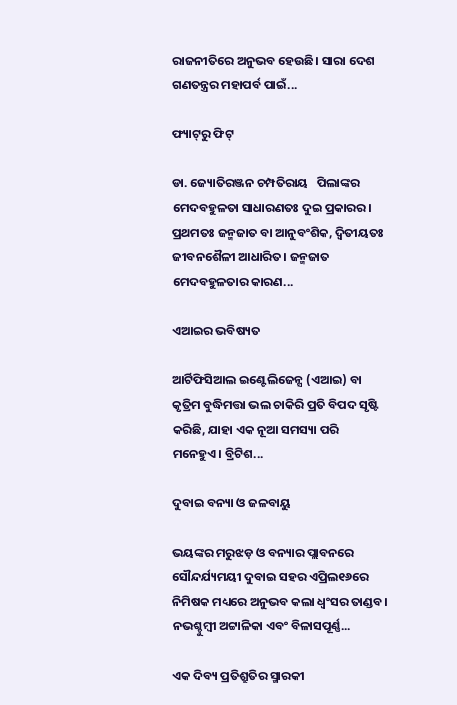ରାଜନୀତିରେ ଅନୁଭବ ହେଉଛି। ସାରା ଦେଶ ଗଣତନ୍ତ୍ରର ମହାପର୍ବ ପାଇଁ...

ଫ୍ୟାଟ୍‌ରୁ ଫିଟ୍‌

ଡା. ଜ୍ୟୋତିରଞ୍ଜନ ଚମ୍ପତିରାୟ   ପିଲାଙ୍କର ମେଦବହୁଳତା ସାଧାରଣତଃ ଦୁଇ ପ୍ରକାରର। ପ୍ରଥମତଃ ଜନ୍ମଜାତ ବା ଆନୁବଂଶିକ, ଦ୍ୱିତୀୟତଃ ଜୀବନଶୈଳୀ ଆଧାରିତ। ଜନ୍ମଜାତ ମେଦବହୁଳତାର କାରଣ...

ଏଆଇର ଭବିଷ୍ୟତ

ଆର୍ଟିଫିସିଆଲ ଇଣ୍ଟେଲିଜେନ୍ସ (ଏଆଇ) ବା କୃତ୍ରିମ ବୁଦ୍ଧିମତ୍ତା ଭଲ ଚାକିରି ପ୍ରତି ବିପଦ ସୃଷ୍ଟି କରିଛି, ଯାହା ଏକ ନୂଆ ସମସ୍ୟା ପରି ମନେହୁଏ। ବ୍ରିଟିଶ...

ଦୁବାଇ ବନ୍ୟା ଓ ଜଳବାୟୁ

ଭୟଙ୍କର ମରୁଝଡ଼ ଓ ବନ୍ୟାର ପ୍ଲାବନରେ ସୌନ୍ଦର୍ଯ୍ୟମୟୀ ଦୁବାଇ ସହର ଏପ୍ରିଲ୧୬ରେ ନିମିଷକ ମଧ୍ୟରେ ଅନୁଭବ କଲା ଧ୍ବଂସର ତାଣ୍ଡବ। ନଭଶ୍ଚୁମ୍ବୀ ଅଟ୍ଟାଳିକା ଏବଂ ବିଳାସପୂର୍ଣ୍ଣ...

ଏକ ଦିବ୍ୟ ପ୍ରତିଶ୍ରୁତିର ସ୍ମାରକୀ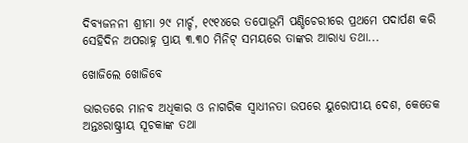ଦିବ୍ୟଜନନୀ ଶ୍ରୀମା ୨୯ ମାର୍ଚ୍ଚ, ୧୯୧୪ରେ ତପୋଭୂମି ପଣ୍ଡିଚେରୀରେ ପ୍ରଥମେ ପଦାର୍ପଣ କରି ସେହିଦିନ ଅପରାହ୍ନ ପ୍ରାୟ ୩.୩୦ ମିନିଟ୍‌ ସମୟରେ ତାଙ୍କର ଆରାଧ୍ୟ ତଥା...

ଖୋଜିଲେ ଖୋଜିବେ

ଭାରତରେ ମାନବ ଅଧିକାର ଓ ନାଗରିକ ସ୍ବାଧୀନତା ଉପରେ ୟୁରୋପୀୟ ଦେଶ, କେତେକ ଅନ୍ତଃରାଷ୍ଟ୍ରୀୟ ସୂଚକାଙ୍କ ତଥା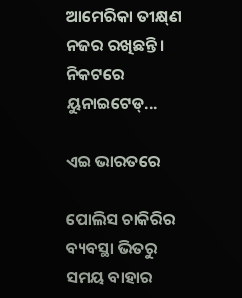ଆମେରିକା ତୀକ୍ଷ୍‌ଣ ନଜର ରଖିଛନ୍ତି। ନିକଟରେ ୟୁନାଇଟେଡ୍‌...

ଏଇ ଭାରତରେ

ପୋଲିସ ଚାକିରିର ବ୍ୟବସ୍ଥା ଭିତରୁ ସମୟ ବାହାର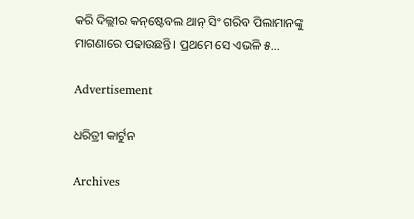କରି ଦିଲ୍ଲୀର କନ୍‌ଷ୍ଟେବଲ ଥାନ୍‌ ସିଂ ଗରିବ ପିଲାମାନଙ୍କୁ ମାଗଣାରେ ପଢାଉଛନ୍ତି। ପ୍ରଥମେ ସେ ଏଭଳି ୫...

Advertisement

ଧରିତ୍ରୀ କାର୍ଟୁନ

Archives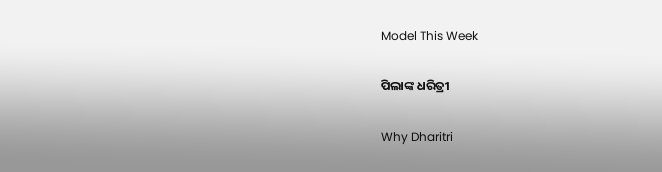Model This Week

ପିଲାଙ୍କ ଧରିତ୍ରୀ

Why Dharitri